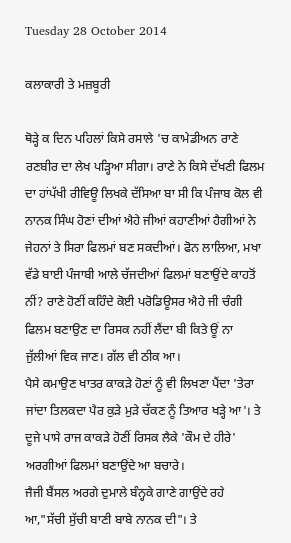Tuesday 28 October 2014

ਕਲਾਕਾਰੀ ਤੇ ਮਜ਼ਬੂਰੀ

ਥੋੜ੍ਹੇ ਕ ਦਿਨ ਪਹਿਲਾਂ ਕਿਸੇ ਰਸਾਲੇ 'ਚ ਕਾਮੇਡੀਅਨ ਰਾਣੇ ਰਣਬੀਰ ਦਾ ਲੇਖ ਪੜ੍ਹਿਆ ਸੀਗਾ। ਰਾਣੇ ਨੇ ਕਿਸੇ ਦੱਖਣੀ ਫਿਲਮ ਦਾ ਹਾਂਪੱਖੀ ਰੀਵਿਊ ਲਿਖਕੇ ਦੱਸਿਆ ਬਾ ਸੀ ਕਿ ਪੰਜਾਬ ਕੋਲ ਵੀ ਨਾਨਕ ਸਿੰਘ ਹੋਣਾਂ ਦੀਆਂ ਐਹੇ ਜੀਆਂ ਕਹਾਣੀਆਂ ਹੈਗੀਆਂ ਨੇ ਜੇਹਨਾਂ ਤੇ ਸਿਰਾ ਫਿਲਮਾਂ ਬਣ ਸਕਦੀਆਂ। ਫੋਨ ਲਾਲਿਆ, ਮਖਾ ਵੱਡੇ ਬਾਈ ਪੰਜਾਬੀ ਆਲੇ ਚੱਜਦੀਆਂ ਫਿਲਮਾਂ ਬਣਾਉਂਦੇ ਕਾਹਤੋਂ ਨੀਂ? ਰਾਣੇ ਹੋਣੀਂ ਕਹਿੰਦੇ ਕੋਈ ਪਰੋਡਿਊਸਰ ਐਹੇ ਜੀ ਚੰਗੀ ਫਿਲਮ ਬਣਾਉਣ ਦਾ ਰਿਸਕ ਨਹੀਂ ਲੈਂਦਾ ਬੀ ਕਿਤੇ ਊਂ ਨਾ ਜੁੱਲੀਆਂ ਵਿਕ ਜਾਣ। ਗੱਲ ਵੀ ਠੀਕ ਆ।
ਪੈਸੇ ਕਮਾਉਣ ਖਾਤਰ ਕਾਕੜੇ ਹੋਣਾਂ ਨੂੰ ਵੀ ਲਿਖਣਾ ਪੈਂਦਾ 'ਤੇਰਾ ਜਾਂਦਾ ਤਿਲਕਦਾ ਪੈਰ ਕੁੜੇ ਮੁੜੇ ਚੱਕਣ ਨੂੰ ਤਿਆਰ ਖੜ੍ਹੇ ਆ'। ਤੇ ਦੂਜੇ ਪਾਸੇ ਰਾਜ ਕਾਕੜੇ ਹੋਣੀਂ ਰਿਸਕ ਲੈਕੇ 'ਕੌਮ ਦੇ ਹੀਰੇ' ਅਰਗੀਆਂ ਫਿਲਮਾਂ ਬਣਾਉਂਦੇ ਆ ਬਚਾਰੇ।
ਜੈਜੀ ਬੈਂਸਲ ਅਰਗੇ ਦੁਮਾਲੇ ਬੰਨ੍ਹਕੇ ਗਾਣੇ ਗਾਉਂਦੇ ਰਹੇ ਆ,"ਸੱਚੀ ਸੁੱਚੀ ਬਾਣੀ ਬਾਬੇ ਨਾਨਕ ਦੀ"। ਤੇ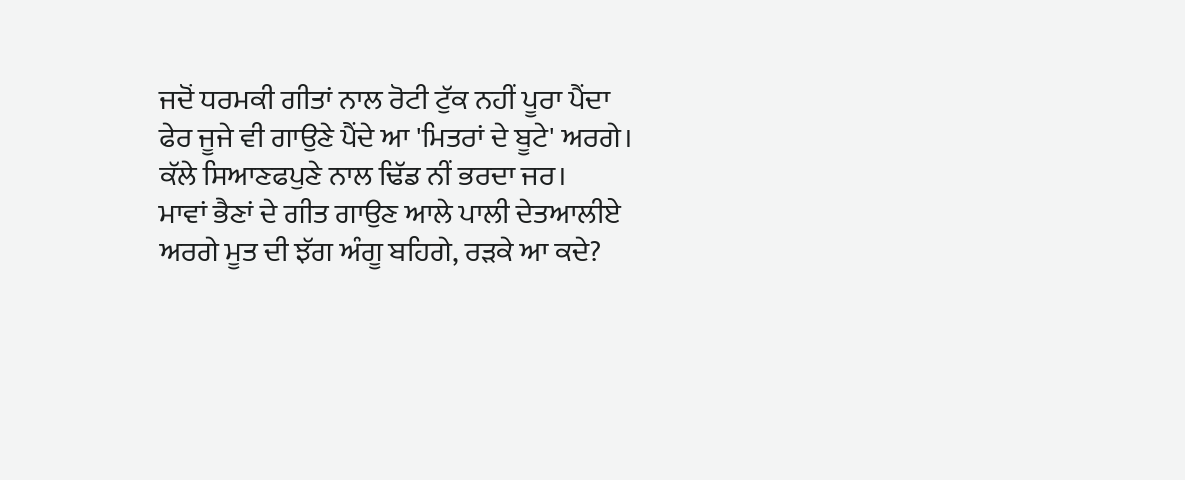ਜਦੋਂ ਧਰਮਕੀ ਗੀਤਾਂ ਨਾਲ ਰੋਟੀ ਟੁੱਕ ਨਹੀਂ ਪੂਰਾ ਪੈਂਦਾ ਫੇਰ ਜੂਜੇ ਵੀ ਗਾਉਣੇ ਪੈਂਦੇ ਆ 'ਮਿਤਰਾਂ ਦੇ ਬੂਟੇ' ਅਰਗੇ। ਕੱਲੇ ਸਿਆਣਫਪੁਣੇ ਨਾਲ ਢਿੱਡ ਨੀਂ ਭਰਦਾ ਜਰ।
ਮਾਵਾਂ ਭੈਣਾਂ ਦੇ ਗੀਤ ਗਾਉਣ ਆਲੇ ਪਾਲੀ ਦੇਤਆਲੀਏ ਅਰਗੇ ਮੂਤ ਦੀ ਝੱਗ ਅੰਗੂ ਬਹਿਗੇ, ਰੜਕੇ ਆ ਕਦੇ?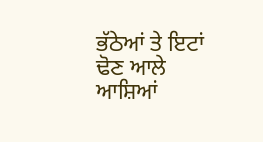ਭੱਠੇਆਂ ਤੇ ਇਟਾਂ ਢੋਣ ਆਲੇ ਆਸ਼ਿਆਂ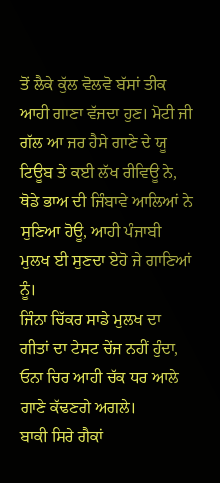ਤੋਂ ਲੈਕੇ ਕੁੱਲ ਵੋਲਵੋ ਬੱਸਾਂ ਤੀਕ ਆਹੀ ਗਾਣਾ ਵੱਜਦਾ ਹੁਣ। ਮੋਟੀ ਜੀ ਗੱਲ ਆ ਜਰ ਹੈਸੇ ਗਾਣੇ ਦੇ ਯੂ ਟਿਊਬ ਤੇ ਕਈ ਲੱਖ ਰੀਵਿਊ ਨੇ, ਥੋਡੇ ਭਾਅ ਦੀ ਜਿੰਬਾਵੇ ਆਲਿਆਂ ਨੇ ਸੁਣਿਆ ਹੋਊ, ਆਹੀ ਪੰਜਾਬੀ ਮੁਲਖ ਈ ਸੁਣਦਾ ਏਹੋ ਜੇ ਗਾਣਿਆਂ ਨੂੰ।
ਜਿੰਨਾ ਚਿੱਕਰ ਸਾਡੇ ਮੁਲਖ ਦਾ ਗੀਤਾਂ ਦਾ ਟੇਸਟ ਚੇਂਜ ਨਹੀਂ ਹੁੰਦਾ, ਓਨਾ ਚਿਰ ਆਹੀ ਚੱਕ ਧਰ ਆਲੇ ਗਾਣੇ ਕੱਢਣਗੇ ਅਗਲੇ।
ਬਾਕੀ ਸਿਰੇ ਗੈਕਾਂ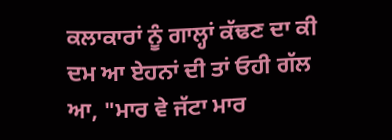ਕਲਾਕਾਰਾਂ ਨੂੰ ਗਾਲ੍ਹਾਂ ਕੱਢਣ ਦਾ ਕੀ ਦਮ ਆ ਏਹਨਾਂ ਦੀ ਤਾਂ ਓਹੀ ਗੱਲ ਆ, "ਮਾਰ ਵੇ ਜੱਟਾ ਮਾਰ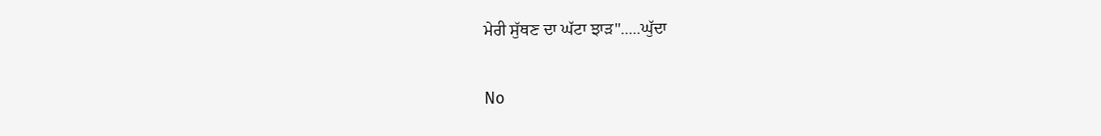ਮੇਰੀ ਸੁੱਥਣ ਦਾ ਘੱਟਾ ਝਾੜ".....ਘੁੱਦਾ

No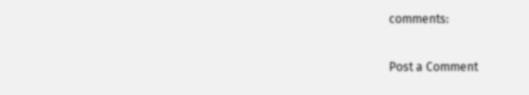comments:

Post a Comment